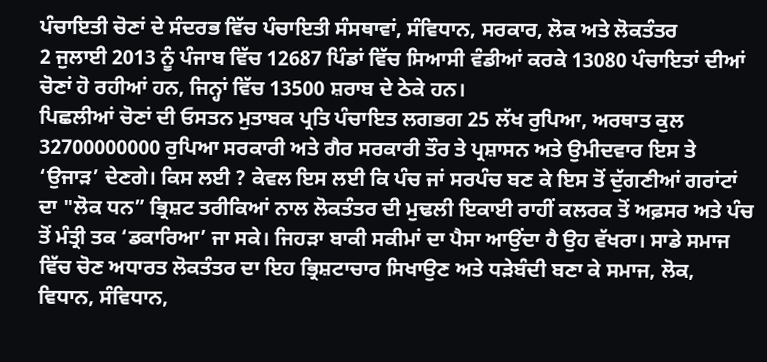ਪੰਚਾਇਤੀ ਚੋਣਾਂ ਦੇ ਸੰਦਰਭ ਵਿੱਚ ਪੰਚਾਇਤੀ ਸੰਸਥਾਵਾਂ, ਸੰਵਿਧਾਨ, ਸਰਕਾਰ, ਲੋਕ ਅਤੇ ਲੋਕਤੰਤਰ
2 ਜੁਲਾਈ 2013 ਨੂੰ ਪੰਜਾਬ ਵਿੱਚ 12687 ਪਿੰਡਾਂ ਵਿੱਚ ਸਿਆਸੀ ਵੰਡੀਆਂ ਕਰਕੇ 13080 ਪੰਚਾਇਤਾਂ ਦੀਆਂ ਚੋਣਾਂ ਹੋ ਰਹੀਆਂ ਹਨ, ਜਿਨ੍ਹਾਂ ਵਿੱਚ 13500 ਸ਼ਰਾਬ ਦੇ ਠੇਕੇ ਹਨ।
ਪਿਛਲੀਆਂ ਚੋਣਾਂ ਦੀ ਓਸਤਨ ਮੁਤਾਬਕ ਪ੍ਰਤਿ ਪੰਚਾਇਤ ਲਗਭਗ 25 ਲੱਖ ਰੁਪਿਆ, ਅਰਥਾਤ ਕੁਲ 32700000000 ਰੁਪਿਆ ਸਰਕਾਰੀ ਅਤੇ ਗੈਰ ਸਰਕਾਰੀ ਤੌਰ ਤੇ ਪ੍ਰਸ਼ਾਸਨ ਅਤੇ ਉਮੀਦਵਾਰ ਇਸ ਤੇ ‘ਉਜਾੜ’ ਦੇਣਗੇ। ਕਿਸ ਲਈ ? ਕੇਵਲ ਇਸ ਲਈ ਕਿ ਪੰਚ ਜਾਂ ਸਰਪੰਚ ਬਣ ਕੇ ਇਸ ਤੋਂ ਦੁੱਗਣੀਆਂ ਗਰਾਂਟਾਂ ਦਾ "ਲੋਕ ਧਨ” ਭ੍ਰਿਸ਼ਟ ਤਰੀਕਿਆਂ ਨਾਲ ਲੋਕਤੰਤਰ ਦੀ ਮੁਢਲੀ ਇਕਾਈ ਰਾਹੀਂ ਕਲਰਕ ਤੋਂ ਅਫ਼ਸਰ ਅਤੇ ਪੰਚ ਤੋਂ ਮੰਤ੍ਰੀ ਤਕ ‘ਡਕਾਰਿਆ’ ਜਾ ਸਕੇ। ਜਿਹੜਾ ਬਾਕੀ ਸਕੀਮਾਂ ਦਾ ਪੈਸਾ ਆਉਂਦਾ ਹੈ ਉਹ ਵੱਖਰਾ। ਸਾਡੇ ਸਮਾਜ ਵਿੱਚ ਚੋਣ ਅਧਾਰਤ ਲੋਕਤੰਤਰ ਦਾ ਇਹ ਭ੍ਰਿਸ਼ਟਾਚਾਰ ਸਿਖਾਉਣ ਅਤੇ ਧੜੇਬੰਦੀ ਬਣਾ ਕੇ ਸਮਾਜ, ਲੋਕ, ਵਿਧਾਨ, ਸੰਵਿਧਾਨ,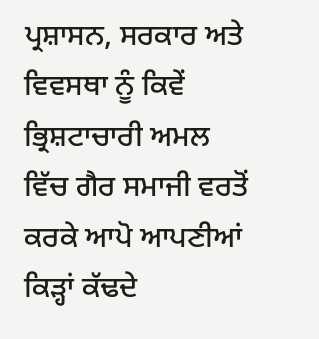ਪ੍ਰਸ਼ਾਸਨ, ਸਰਕਾਰ ਅਤੇ ਵਿਵਸਥਾ ਨੂੰ ਕਿਵੇਂ ਭ੍ਰਿਸ਼ਟਾਚਾਰੀ ਅਮਲ ਵਿੱਚ ਗੈਰ ਸਮਾਜੀ ਵਰਤੋਂ ਕਰਕੇ ਆਪੋ ਆਪਣੀਆਂ ਕਿੜ੍ਹਾਂ ਕੱਢਦੇ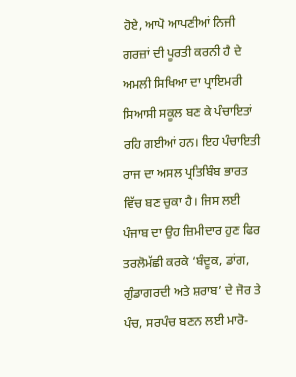ਹੋਏ, ਆਪੋ ਆਪਣੀਆਂ ਨਿਜੀ ਗਰਜ਼ਾਂ ਦੀ ਪੂਰਤੀ ਕਰਨੀ ਹੈ ਦੇ ਅਮਲੀ ਸਿਖਿਆ ਦਾ ਪ੍ਰਾਇਮਰੀ ਸਿਆਸੀ ਸਕੂਲ ਬਣ ਕੇ ਪੰਚਾਇਤਾਂ ਰਹਿ ਗਈਆਂ ਹਨ। ਇਹ ਪੰਚਾਇਤੀ ਰਾਜ ਦਾ ਅਸਲ ਪ੍ਰਤਿਬਿੰਬ ਭਾਰਤ ਵਿੱਚ ਬਣ ਚੁਕਾ ਹੈ। ਜਿਸ ਲਈ ਪੰਜਾਬ ਦਾ ਉਹ ਜ਼ਿਮੀਦਾਰ ਹੁਣ ਫਿਰ ਤਰਲੋਮੱਛੀ ਕਰਕੇ ‘ਬੰਦੂਕ, ਡਾਂਗ, ਗੁੰਡਾਗਰਦੀ ਅਤੇ ਸ਼ਰਾਬ’ ਦੇ ਜੋਰ ਤੇ ਪੰਚ, ਸਰਪੰਚ ਬਣਨ ਲਈ ਮਾਰੋ-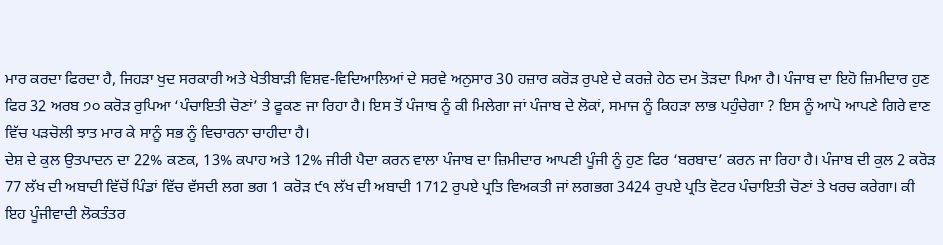ਮਾਰ ਕਰਦਾ ਫਿਰਦਾ ਹੈ, ਜਿਹੜਾ ਖੁਦ ਸਰਕਾਰੀ ਅਤੇ ਖੇਤੀਬਾੜੀ ਵਿਸ਼ਵ-ਵਿਦਿਆਲਿਆਂ ਦੇ ਸਰਵੇ ਅਨੁਸਾਰ 30 ਹਜ਼ਾਰ ਕਰੋੜ ਰੁਪਏ ਦੇ ਕਰਜ਼ੇ ਹੇਠ ਦਮ ਤੋੜਦਾ ਪਿਆ ਹੈ। ਪੰਜਾਬ ਦਾ ਇਹੋ ਜ਼ਿਮੀਦਾਰ ਹੁਣ ਫਿਰ 32 ਅਰਬ ੭੦ ਕਰੋੜ ਰੁਪਿਆ ‘ਪੰਚਾਇਤੀ ਚੋਣਾਂ’ ਤੇ ਫੂਕਣ ਜਾ ਰਿਹਾ ਹੈ। ਇਸ ਤੋਂ ਪੰਜਾਬ ਨੂੰ ਕੀ ਮਿਲੇਗਾ ਜਾਂ ਪੰਜਾਬ ਦੇ ਲੋਕਾਂ, ਸਮਾਜ ਨੂੰ ਕਿਹੜਾ ਲਾਭ ਪਹੁੰਚੇਗਾ ? ਇਸ ਨੂੰ ਆਪੋ ਆਪਣੇ ਗਿਰੇ ਵਾਣ ਵਿੱਚ ਪੜਚੋਲੀ ਝਾਤ ਮਾਰ ਕੇ ਸਾਨੂੰ ਸਭ ਨੂੰ ਵਿਚਾਰਨਾ ਚਾਹੀਦਾ ਹੈ।
ਦੇਸ਼ ਦੇ ਕੁਲ ਉਤਪਾਦਨ ਦਾ 22% ਕਣਕ, 13% ਕਪਾਹ ਅਤੇ 12% ਜੀਰੀ ਪੈਦਾ ਕਰਨ ਵਾਲਾ ਪੰਜਾਬ ਦਾ ਜ਼ਿਮੀਦਾਰ ਆਪਣੀ ਪੂੰਜੀ ਨੂੰ ਹੁਣ ਫਿਰ ‘ਬਰਬਾਦ’ ਕਰਨ ਜਾ ਰਿਹਾ ਹੈ। ਪੰਜਾਬ ਦੀ ਕੁਲ 2 ਕਰੋੜ 77 ਲੱਖ ਦੀ ਅਬਾਦੀ ਵਿੱਚੋਂ ਪਿੰਡਾਂ ਵਿੱਚ ਵੱਸਦੀ ਲਗ ਭਗ 1 ਕਰੋੜ ੯੧ ਲੱਖ ਦੀ ਅਬਾਦੀ 1712 ਰੁਪਏ ਪ੍ਰਤਿ ਵਿਅਕਤੀ ਜਾਂ ਲਗਭਗ 3424 ਰੁਪਏ ਪ੍ਰਤਿ ਵੋਟਰ ਪੰਚਾਇਤੀ ਚੋਣਾਂ ਤੇ ਖਰਚ ਕਰੇਗਾ। ਕੀ ਇਹ ਪੂੰਜੀਵਾਦੀ ਲੋਕਤੰਤਰ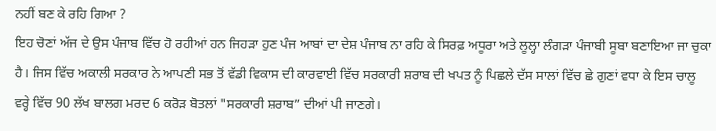ਨਹੀਂ ਬਣ ਕੇ ਰਹਿ ਗਿਆ ?
ਇਹ ਚੋਣਾਂ ਅੱਜ ਦੇ ਉਸ ਪੰਜਾਬ ਵਿੱਚ ਹੋ ਰਹੀਆਂ ਹਨ ਜਿਹੜਾ ਹੁਣ ਪੰਜ ਆਬਾਂ ਦਾ ਦੇਸ਼ ਪੰਜਾਬ ਨਾ ਰਹਿ ਕੇ ਸਿਰਫ਼ ਅਧੂਰਾ ਅਤੇ ਲੂਲ੍ਹਾ ਲੰਗੜਾ ਪੰਜਾਬੀ ਸੂਬਾ ਬਣਾਇਆ ਜਾ ਚੁਕਾ ਹੈ। ਜਿਸ ਵਿੱਚ ਅਕਾਲੀ ਸਰਕਾਰ ਨੇ ਆਪਣੀ ਸਭ ਤੋਂ ਵੱਡੀ ਵਿਕਾਸ ਦੀ ਕਾਰਵਾਈ ਵਿੱਚ ਸਰਕਾਰੀ ਸ਼ਰਾਬ ਦੀ ਖਪਤ ਨੂੰ ਪਿਛਲੇ ਦੱਸ ਸਾਲਾਂ ਵਿੱਚ ਛੇ ਗੁਣਾਂ ਵਧਾ ਕੇ ਇਸ ਚਾਲੂ ਵਰ੍ਹੇ ਵਿੱਚ 90 ਲੱਖ ਬਾਲਗ ਮਰਦ 6 ਕਰੋੜ ਬੋਤਲਾਂ "ਸਰਕਾਰੀ ਸ਼ਰਾਬ” ਦੀਆਂ ਪੀ ਜਾਣਗੇ।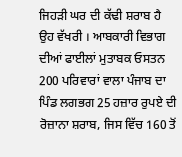ਜਿਹੜੀ ਘਰ ਦੀ ਕੱਢੀ ਸ਼ਰਾਬ ਹੈ ਉਹ ਵੱਖਰੀ । ਆਬਕਾਰੀ ਵਿਭਾਗ ਦੀਆਂ ਫਾਈਲਾਂ ਮੁਤਾਬਕ ਓਸਤਨ 200 ਪਰਿਵਾਰਾਂ ਵਾਲਾ ਪੰਜਾਬ ਦਾ ਪਿੰਡ ਲਗਭਗ 25 ਹਜ਼ਾਰ ਰੁਪਏ ਦੀ ਰੋਜ਼ਾਨਾ ਸ਼ਰਾਬ, ਜਿਸ ਵਿੱਚ 160 ਤੋਂ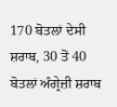170 ਬੋਤਲਾਂ ਦੇਸੀ ਸ਼ਰਾਬ, 30 ਤੋਂ 40 ਬੋਤਲਾਂ ਅੰਗ੍ਰੇਜ਼ੀ ਸ਼ਰਾਬ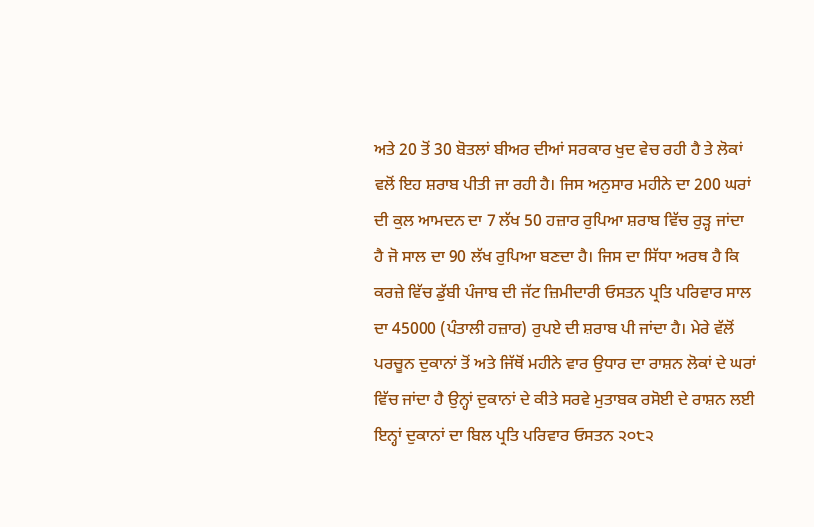ਅਤੇ 20 ਤੋਂ 30 ਬੋਤਲਾਂ ਬੀਅਰ ਦੀਆਂ ਸਰਕਾਰ ਖੁਦ ਵੇਚ ਰਹੀ ਹੈ ਤੇ ਲੋਕਾਂ ਵਲੋਂ ਇਹ ਸ਼ਰਾਬ ਪੀਤੀ ਜਾ ਰਹੀ ਹੈ। ਜਿਸ ਅਨੁਸਾਰ ਮਹੀਨੇ ਦਾ 200 ਘਰਾਂ ਦੀ ਕੁਲ ਆਮਦਨ ਦਾ 7 ਲੱਖ 50 ਹਜ਼ਾਰ ਰੁਪਿਆ ਸ਼ਰਾਬ ਵਿੱਚ ਰੁੜ੍ਹ ਜਾਂਦਾ ਹੈ ਜੋ ਸਾਲ ਦਾ 90 ਲੱਖ ਰੁਪਿਆ ਬਣਦਾ ਹੈ। ਜਿਸ ਦਾ ਸਿੱਧਾ ਅਰਥ ਹੈ ਕਿ ਕਰਜ਼ੇ ਵਿੱਚ ਡੁੱਬੀ ਪੰਜਾਬ ਦੀ ਜੱਟ ਜ਼ਿਮੀਦਾਰੀ ਓਸਤਨ ਪ੍ਰਤਿ ਪਰਿਵਾਰ ਸਾਲ ਦਾ 45000 (ਪੰਤਾਲੀ ਹਜ਼ਾਰ) ਰੁਪਏ ਦੀ ਸ਼ਰਾਬ ਪੀ ਜਾਂਦਾ ਹੈ। ਮੇਰੇ ਵੱਲੋਂ ਪਰਚੂਨ ਦੁਕਾਨਾਂ ਤੋਂ ਅਤੇ ਜਿੱਥੋਂ ਮਹੀਨੇ ਵਾਰ ਉਧਾਰ ਦਾ ਰਾਸ਼ਨ ਲੋਕਾਂ ਦੇ ਘਰਾਂ ਵਿੱਚ ਜਾਂਦਾ ਹੈ ਉਨ੍ਹਾਂ ਦੁਕਾਨਾਂ ਦੇ ਕੀਤੇ ਸਰਵੇ ਮੁਤਾਬਕ ਰਸੋਈ ਦੇ ਰਾਸ਼ਨ ਲਈ ਇਨ੍ਹਾਂ ਦੁਕਾਨਾਂ ਦਾ ਬਿਲ ਪ੍ਰਤਿ ਪਰਿਵਾਰ ਓਸਤਨ ੨੦੮੨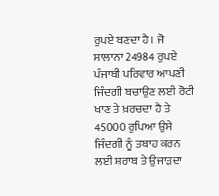ਰੁਪਏ ਬਣਦਾ ਹੈ। ਜੋ ਸਾਲਾਨਾ 24984 ਰੁਪਏ ਪੰਜਾਬੀ ਪਰਿਵਾਰ ਆਪਣੀ ਜਿੰਦਗੀ ਬਚਾਉਣ ਲਈ ਰੋਟੀ ਖਾਣ ਤੇ ਖ਼ਰਚਦਾ ਹੈ ਤੇ 45000 ਰੁਪਿਆ ਉਸੇ ਜਿੰਦਗੀ ਨੂੰ ਤਬਾਹ ਕਰਨ ਲਈ ਸ਼ਰਾਬ ਤੇ ਉਜਾੜਦਾ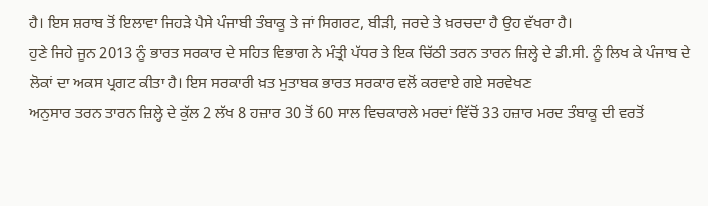ਹੈ। ਇਸ ਸ਼ਰਾਬ ਤੋਂ ਇਲਾਵਾ ਜਿਹੜੇ ਪੈਸੇ ਪੰਜਾਬੀ ਤੰਬਾਕੂ ਤੇ ਜਾਂ ਸਿਗਰਟ, ਬੀੜੀ, ਜਰਦੇ ਤੇ ਖ਼ਰਚਦਾ ਹੈ ਉਹ ਵੱਖਰਾ ਹੈ।
ਹੁਣੇ ਜਿਹੇ ਜੂਨ 2013 ਨੂੰ ਭਾਰਤ ਸਰਕਾਰ ਦੇ ਸਹਿਤ ਵਿਭਾਗ ਨੇ ਮੰਤ੍ਰੀ ਪੱਧਰ ਤੇ ਇਕ ਚਿੱਠੀ ਤਰਨ ਤਾਰਨ ਜ਼ਿਲ੍ਹੇ ਦੇ ਡੀ.ਸੀ. ਨੂੰ ਲਿਖ ਕੇ ਪੰਜਾਬ ਦੇ ਲੋਕਾਂ ਦਾ ਅਕਸ ਪ੍ਰਗਟ ਕੀਤਾ ਹੈ। ਇਸ ਸਰਕਾਰੀ ਖ਼ਤ ਮੁਤਾਬਕ ਭਾਰਤ ਸਰਕਾਰ ਵਲੋਂ ਕਰਵਾਏ ਗਏ ਸਰਵੇਖਣ
ਅਨੁਸਾਰ ਤਰਨ ਤਾਰਨ ਜ਼ਿਲ੍ਹੇ ਦੇ ਕੁੱਲ 2 ਲੱਖ 8 ਹਜ਼ਾਰ 30 ਤੋਂ 60 ਸਾਲ ਵਿਚਕਾਰਲੇ ਮਰਦਾਂ ਵਿੱਚੋਂ 33 ਹਜ਼ਾਰ ਮਰਦ ਤੰਬਾਕੂ ਦੀ ਵਰਤੋਂ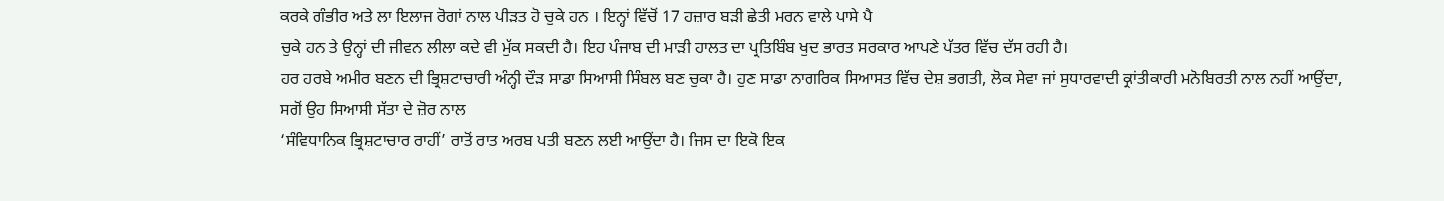ਕਰਕੇ ਗੰਭੀਰ ਅਤੇ ਲਾ ਇਲਾਜ ਰੋਗਾਂ ਨਾਲ ਪੀੜਤ ਹੋ ਚੁਕੇ ਹਨ । ਇਨ੍ਹਾਂ ਵਿੱਚੋਂ 17 ਹਜ਼ਾਰ ਬੜੀ ਛੇਤੀ ਮਰਨ ਵਾਲੇ ਪਾਸੇ ਪੈ
ਚੁਕੇ ਹਨ ਤੇ ਉਨ੍ਹਾਂ ਦੀ ਜੀਵਨ ਲੀਲਾ ਕਦੇ ਵੀ ਮੁੱਕ ਸਕਦੀ ਹੈ। ਇਹ ਪੰਜਾਬ ਦੀ ਮਾੜੀ ਹਾਲਤ ਦਾ ਪ੍ਰਤਿਬਿੰਬ ਖੁਦ ਭਾਰਤ ਸਰਕਾਰ ਆਪਣੇ ਪੱਤਰ ਵਿੱਚ ਦੱਸ ਰਹੀ ਹੈ।
ਹਰ ਹਰਬੇ ਅਮੀਰ ਬਣਨ ਦੀ ਭ੍ਰਿਸ਼ਟਾਚਾਰੀ ਅੰਨ੍ਹੀ ਦੌੜ ਸਾਡਾ ਸਿਆਸੀ ਸਿੰਬਲ ਬਣ ਚੁਕਾ ਹੈ। ਹੁਣ ਸਾਡਾ ਨਾਗਰਿਕ ਸਿਆਸਤ ਵਿੱਚ ਦੇਸ਼ ਭਗਤੀ, ਲੋਕ ਸੇਵਾ ਜਾਂ ਸੁਧਾਰਵਾਦੀ ਕ੍ਰਾਂਤੀਕਾਰੀ ਮਨੋਬਿਰਤੀ ਨਾਲ ਨਹੀਂ ਆਉਂਦਾ, ਸਗੋਂ ਉਹ ਸਿਆਸੀ ਸੱਤਾ ਦੇ ਜ਼ੋਰ ਨਾਲ
‘ਸੰਵਿਧਾਨਿਕ ਭ੍ਰਿਸ਼ਟਾਚਾਰ ਰਾਹੀਂ’ ਰਾਤੋਂ ਰਾਤ ਅਰਬ ਪਤੀ ਬਣਨ ਲਈ ਆਉਂਦਾ ਹੈ। ਜਿਸ ਦਾ ਇਕੋ ਇਕ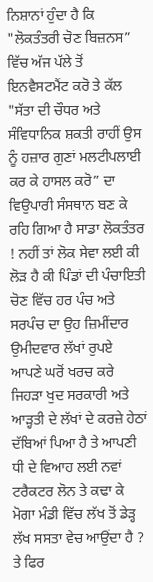ਨਿਸ਼ਾਨਾਂ ਹੁੰਦਾ ਹੈ ਕਿ "ਲੋਕਤੰਤਰੀ ਚੋਣ ਬਿਜ਼ਨਸ” ਵਿੱਚ ਅੱਜ ਪੱਲੇ ਤੋਂ ਇਨਵੈਸਟਮੈਂਟ ਕਰੋ ਤੇ ਕੱਲ "ਸੱਤਾ ਦੀ ਚੌਧਰ ਅਤੇ ਸੰਵਿਧਾਨਿਕ ਸ਼ਕਤੀ ਰਾਹੀਂ ਉਸ ਨੂੰ ਹਜ਼ਾਰ ਗੁਣਾਂ ਮਲਟੀਪਲਾਈ ਕਰ ਕੇ ਹਾਸਲ ਕਰੋ” ਦਾ ਵਿਉਪਾਰੀ ਸੰਸਥਾਨ ਬਣ ਕੇ ਰਹਿ ਗਿਆ ਹੈ ਸਾਡਾ ਲੋਕਤੰਤਰ ! ਨਹੀਂ ਤਾਂ ਲੋਕ ਸੇਵਾ ਲਈ ਕੀ ਲੋੜ ਹੈ ਕੀ ਪਿੰਡਾਂ ਦੀ ਪੰਚਾਇਤੀ ਚੋਣ ਵਿੱਚ ਹਰ ਪੰਚ ਅਤੇ ਸਰਪੰਚ ਦਾ ਉਹ ਜ਼ਿਮੀਂਦਾਰ ਉਮੀਦਵਾਰ ਲੱਖਾਂ ਰੁਪਏ ਆਪਣੇ ਘਰੋਂ ਖਰਚ ਕਰੇ ਜਿਹੜਾ ਖੁਦ ਸਰਕਾਰੀ ਅਤੇ ਆੜ੍ਹਤੀ ਦੇ ਲੱਖਾਂ ਦੇ ਕਰਜ਼ੇ ਹੇਠਾਂ ਦੱਬਿਆਂ ਪਿਆ ਹੈ ਤੇ ਆਪਣੀ ਧੀ ਦੇ ਵਿਆਹ ਲਈ ਨਵਾਂ ਟਰੈਕਟਰ ਲੋਨ ਤੇ ਕਢਾ ਕੇ ਮੋਗਾ ਮੰਡੀ ਵਿੱਚ ਲੱਖ ਤੋਂ ਡੇੜ੍ਹ ਲੱਖ ਸਸਤਾ ਵੇਚ ਆਉਂਦਾ ਹੈ ? ਤੇ ਫਿਰ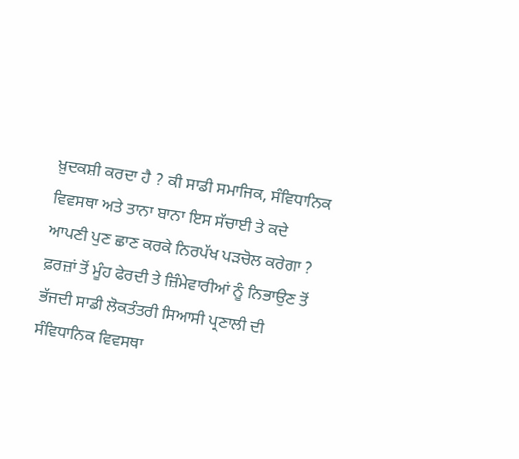ਖ਼ੁਦਕਸ਼ੀ ਕਰਦਾ ਹੈ ? ਕੀ ਸਾਡੀ ਸਮਾਜਿਕ, ਸੰਵਿਧਾਨਿਕ ਵਿਵਸਥਾ ਅਤੇ ਤਾਨਾ ਬਾਨਾ ਇਸ ਸੱਚਾਈ ਤੇ ਕਦੇ ਆਪਣੀ ਪੁਣ ਛਾਣ ਕਰਕੇ ਨਿਰਪੱਖ ਪੜਚੋਲ ਕਰੇਗਾ ?
ਫ਼ਰਜ਼ਾਂ ਤੋਂ ਮੂੰਹ ਫੇਰਦੀ ਤੇ ਜ਼ਿੰਮੇਵਾਰੀਆਂ ਨੂੰ ਨਿਭਾਉਣ ਤੋਂ ਭੱਜਦੀ ਸਾਡੀ ਲੋਕਤੰਤਰੀ ਸਿਆਸੀ ਪ੍ਰਣਾਲੀ ਦੀ ਸੰਵਿਧਾਨਿਕ ਵਿਵਸਥਾ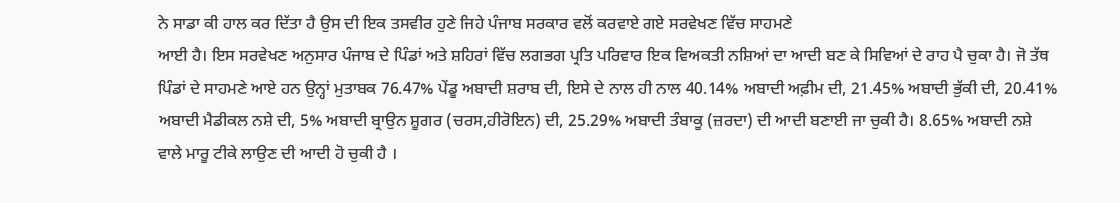ਨੇ ਸਾਡਾ ਕੀ ਹਾਲ ਕਰ ਦਿੱਤਾ ਹੈ ਉਸ ਦੀ ਇਕ ਤਸਵੀਰ ਹੁਣੇ ਜਿਹੇ ਪੰਜਾਬ ਸਰਕਾਰ ਵਲੋਂ ਕਰਵਾਏ ਗਏ ਸਰਵੇਖਣ ਵਿੱਚ ਸਾਹਮਣੇ
ਆਈ ਹੈ। ਇਸ ਸਰਵੇਖਣ ਅਨੁਸਾਰ ਪੰਜਾਬ ਦੇ ਪਿੰਡਾਂ ਅਤੇ ਸ਼ਹਿਰਾਂ ਵਿੱਚ ਲਗਭਗ ਪ੍ਰਤਿ ਪਰਿਵਾਰ ਇਕ ਵਿਅਕਤੀ ਨਸ਼ਿਆਂ ਦਾ ਆਦੀ ਬਣ ਕੇ ਸਿਵਿਆਂ ਦੇ ਰਾਹ ਪੈ ਚੁਕਾ ਹੈ। ਜੋ ਤੱਥ ਪਿੰਡਾਂ ਦੇ ਸਾਹਮਣੇ ਆਏ ਹਨ ਉਨ੍ਹਾਂ ਮੁਤਾਬਕ 76.47% ਪੇਂਡੂ ਅਬਾਦੀ ਸ਼ਰਾਬ ਦੀ, ਇਸੇ ਦੇ ਨਾਲ ਹੀ ਨਾਲ 40.14% ਅਬਾਦੀ ਅਫ਼ੀਮ ਦੀ, 21.45% ਅਬਾਦੀ ਭੁੱਕੀ ਦੀ, 20.41% ਅਬਾਦੀ ਮੈਡੀਕਲ ਨਸ਼ੇ ਦੀ, 5% ਅਬਾਦੀ ਬ੍ਰਾਉਨ ਸ਼ੂਗਰ (ਚਰਸ,ਹੀਰੋਇਨ) ਦੀ, 25.29% ਅਬਾਦੀ ਤੰਬਾਕੂ (ਜ਼ਰਦਾ) ਦੀ ਆਦੀ ਬਣਾਈ ਜਾ ਚੁਕੀ ਹੈ। 8.65% ਅਬਾਦੀ ਨਸ਼ੇ ਵਾਲੇ ਮਾਰੂ ਟੀਕੇ ਲਾਉਣ ਦੀ ਆਦੀ ਹੋ ਚੁਕੀ ਹੈ ।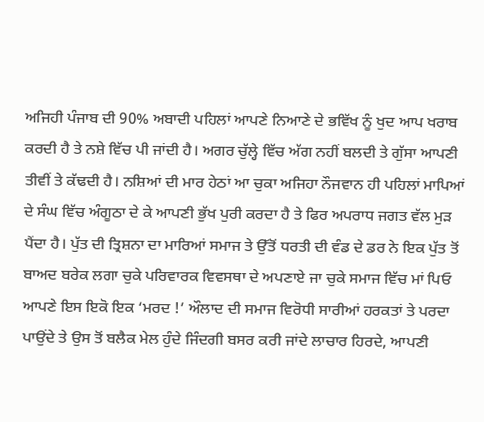ਅਜਿਹੀ ਪੰਜਾਬ ਦੀ 90% ਅਬਾਦੀ ਪਹਿਲਾਂ ਆਪਣੇ ਨਿਆਣੇ ਦੇ ਭਵਿੱਖ ਨੂੰ ਖੁਦ ਆਪ ਖਰਾਬ ਕਰਦੀ ਹੈ ਤੇ ਨਸ਼ੇ ਵਿੱਚ ਪੀ ਜਾਂਦੀ ਹੈ। ਅਗਰ ਚੁੱਲ੍ਹੇ ਵਿੱਚ ਅੱਗ ਨਹੀਂ ਬਲਦੀ ਤੇ ਗੁੱਸਾ ਆਪਣੀ ਤੀਵੀਂ ਤੇ ਕੱਢਦੀ ਹੈ। ਨਸ਼ਿਆਂ ਦੀ ਮਾਰ ਹੇਠਾਂ ਆ ਚੁਕਾ ਅਜਿਹਾ ਨੌਜਵਾਨ ਹੀ ਪਹਿਲਾਂ ਮਾਪਿਆਂ ਦੇ ਸੰਘ ਵਿੱਚ ਅੰਗੂਠਾ ਦੇ ਕੇ ਆਪਣੀ ਭੁੱਖ ਪੁਰੀ ਕਰਦਾ ਹੈ ਤੇ ਫਿਰ ਅਪਰਾਧ ਜਗਤ ਵੱਲ ਮੁੜ ਪੈਂਦਾ ਹੈ। ਪੁੱਤ ਦੀ ਤ੍ਰਿਸ਼ਨਾ ਦਾ ਮਾਰਿਆਂ ਸਮਾਜ ਤੇ ਉੱਤੋਂ ਧਰਤੀ ਦੀ ਵੰਡ ਦੇ ਡਰ ਨੇ ਇਕ ਪੁੱਤ ਤੋਂ ਬਾਅਦ ਬਰੇਕ ਲਗਾ ਚੁਕੇ ਪਰਿਵਾਰਕ ਵਿਵਸਥਾ ਦੇ ਅਪਣਾਏ ਜਾ ਚੁਕੇ ਸਮਾਜ ਵਿੱਚ ਮਾਂ ਪਿਓ ਆਪਣੇ ਇਸ ਇਕੋ ਇਕ ‘ਮਰਦ !’ ਔਲਾਦ ਦੀ ਸਮਾਜ ਵਿਰੋਧੀ ਸਾਰੀਆਂ ਹਰਕਤਾਂ ਤੇ ਪਰਦਾ ਪਾਉਂਦੇ ਤੇ ਉਸ ਤੋਂ ਬਲੈਕ ਮੇਲ ਹੁੰਦੇ ਜਿੰਦਗੀ ਬਸਰ ਕਰੀ ਜਾਂਦੇ ਲਾਚਾਰ ਹਿਰਦੇ, ਆਪਣੀ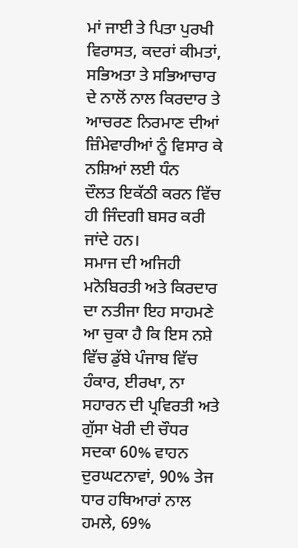ਮਾਂ ਜਾਈ ਤੇ ਪਿਤਾ ਪੁਰਖੀ ਵਿਰਾਸਤ, ਕਦਰਾਂ ਕੀਮਤਾਂ, ਸਭਿਅਤਾ ਤੇ ਸਭਿਆਚਾਰ ਦੇ ਨਾਲੋਂ ਨਾਲ ਕਿਰਦਾਰ ਤੇ ਆਚਰਣ ਨਿਰਮਾਣ ਦੀਆਂ ਜ਼ਿੰਮੇਵਾਰੀਆਂ ਨੂੰ ਵਿਸਾਰ ਕੇ ਨਸ਼ਿਆਂ ਲਈ ਧੰਨ
ਦੌਲਤ ਇਕੱਠੀ ਕਰਨ ਵਿੱਚ ਹੀ ਜਿੰਦਗੀ ਬਸਰ ਕਰੀ ਜਾਂਦੇ ਹਨ।
ਸਮਾਜ ਦੀ ਅਜਿਹੀ ਮਨੋਬਿਰਤੀ ਅਤੇ ਕਿਰਦਾਰ ਦਾ ਨਤੀਜਾ ਇਹ ਸਾਹਮਣੇ ਆ ਚੁਕਾ ਹੈ ਕਿ ਇਸ ਨਸ਼ੇ ਵਿੱਚ ਡੁੱਬੇ ਪੰਜਾਬ ਵਿੱਚ ਹੰਕਾਰ, ਈਰਖਾ, ਨਾ ਸਹਾਰਨ ਦੀ ਪ੍ਰਵਿਰਤੀ ਅਤੇ ਗੁੱਸਾ ਖੋਰੀ ਦੀ ਚੌਧਰ ਸਦਕਾ 60% ਵਾਹਨ ਦੁਰਘਟਨਾਵਾਂ, 90% ਤੇਜ ਧਾਰ ਹਥਿਆਰਾਂ ਨਾਲ ਹਮਲੇ, 69%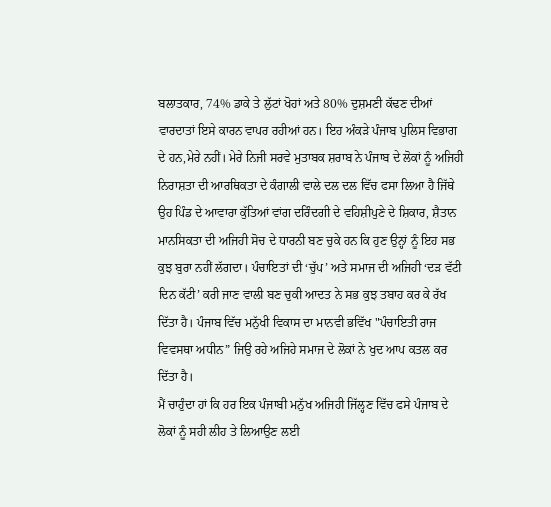ਬਲਾਤਕਾਰ, 74% ਡਾਕੇ ਤੇ ਲੁੱਟਾਂ ਖੋਹਾਂ ਅਤੇ 80% ਦੁਸ਼ਮਣੀ ਕੱਢਣ ਦੀਆਂ ਵਾਰਦਾਤਾਂ ਇਸੇ ਕਾਰਨ ਵਾਪਰ ਰਹੀਆਂ ਹਨ। ਇਹ ਅੰਕੜੇ ਪੰਜਾਬ ਪੁਲਿਸ ਵਿਭਾਗ ਦੇ ਹਨ,ਮੇਰੇ ਨਹੀਂ। ਮੇਰੇ ਨਿਜੀ ਸਰਵੇ ਮੁਤਾਬਕ ਸ਼ਰਾਬ ਨੇ ਪੰਜਾਬ ਦੇ ਲੋਕਾਂ ਨੂੰ ਅਜਿਹੀ ਨਿਰਾਸ਼ਤਾ ਦੀ ਆਰਥਿਕਤਾ ਦੇ ਕੰਗਾਲੀ ਵਾਲੇ ਦਲ ਦਲ ਵਿੱਚ ਫਸਾ ਲਿਆ ਹੈ ਜਿੱਥੇ ਉਹ ਪਿੰਡ ਦੇ ਆਵਾਰਾ ਕੁੱਤਿਆਂ ਵਾਂਗ ਦਰਿੰਦਗੀ ਦੇ ਵਹਿਸ਼ੀਪੁਣੇ ਦੇ ਸ਼ਿਕਾਰ, ਸ਼ੈਤਾਨ ਮਾਨਸਿਕਤਾ ਦੀ ਅਜਿਹੀ ਸੋਚ ਦੇ ਧਾਰਨੀ ਬਣ ਚੁਕੇ ਹਨ ਕਿ ਹੁਣ ਉਨ੍ਹਾਂ ਨੂੰ ਇਹ ਸਭ ਕੁਝ ਬੁਰਾ ਨਹੀਂ ਲੱਗਦਾ। ਪੰਚਾਇਤਾਂ ਦੀ ‘ਚੁੱਪ’ ਅਤੇ ਸਮਾਜ ਦੀ ਅਜਿਹੀ ‘ਦੜ ਵੱਟੀ ਦਿਨ ਕੱਟੀ’ ਕਰੀ ਜਾਣ ਵਾਲੀ ਬਣ ਚੁਕੀ ਆਦਤ ਨੇ ਸਭ ਕੁਝ ਤਬਾਹ ਕਰ ਕੇ ਰੱਖ ਦਿੱਤਾ ਹੈ। ਪੰਜਾਬ ਵਿੱਚ ਮਨੁੱਖੀ ਵਿਕਾਸ ਦਾ ਮਾਨਵੀ ਭਵਿੱਖ "ਪੰਚਾਇਤੀ ਰਾਜ ਵਿਵਸਥਾ ਅਧੀਨ” ਜਿਉ ਰਹੇ ਅਜਿਹੇ ਸਮਾਜ ਦੇ ਲੋਕਾਂ ਨੇ ਖੁਦ ਆਪ ਕਤਲ ਕਰ ਦਿੱਤਾ ਹੈ।
ਮੈਂ ਚਾਹੁੰਦਾ ਹਾਂ ਕਿ ਹਰ ਇਕ ਪੰਜਾਬੀ ਮਨੁੱਖ ਅਜਿਹੀ ਜਿੱਲ੍ਹਣ ਵਿੱਚ ਫਸੇ ਪੰਜਾਬ ਦੇ ਲੋਕਾਂ ਨੂੰ ਸਹੀ ਲੀਹ ਤੇ ਲਿਆਉਣ ਲਈ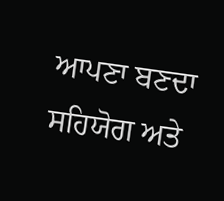ਆਪਣਾ ਬਣਦਾ ਸਹਿਯੋਗ ਅਤੇ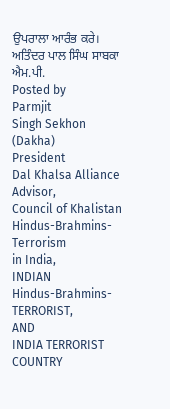ਉਪਰਾਲਾ ਆਰੰਭ ਕਰੇ।
ਅਤਿੰਦਰ ਪਾਲ ਸਿੰਘ ਸਾਬਕਾ ਐਮ.ਪੀ.
Posted by
Parmjit
Singh Sekhon (Dakha)
President
Dal Khalsa Alliance
Advisor,
Council of Khalistan
Hindus-Brahmins-Terrorism
in India,
INDIAN
Hindus-Brahmins-TERRORIST,
AND
INDIA TERRORIST COUNTRY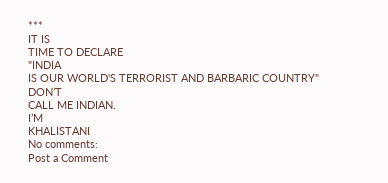***
IT IS
TIME TO DECLARE
"INDIA
IS OUR WORLD'S TERRORIST AND BARBARIC COUNTRY"
DON’T
CALL ME INDIAN.
I’M
KHALISTANI
No comments:
Post a Comment